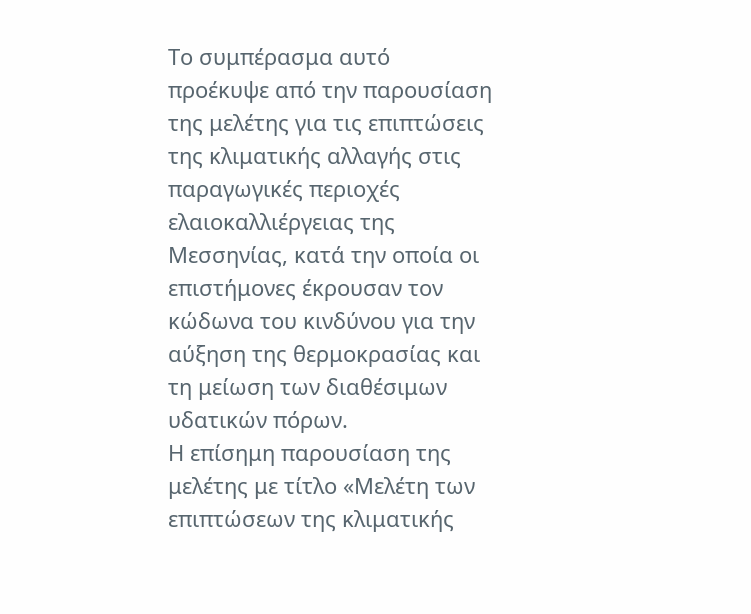Το συμπέρασμα αυτό προέκυψε από την παρουσίαση της μελέτης για τις επιπτώσεις της κλιματικής αλλαγής στις παραγωγικές περιοχές ελαιοκαλλιέργειας της Μεσσηνίας, κατά την οποία οι επιστήμονες έκρουσαν τον κώδωνα του κινδύνου για την αύξηση της θερμοκρασίας και τη μείωση των διαθέσιμων υδατικών πόρων.
Η επίσημη παρουσίαση της μελέτης με τίτλο «Μελέτη των επιπτώσεων της κλιματικής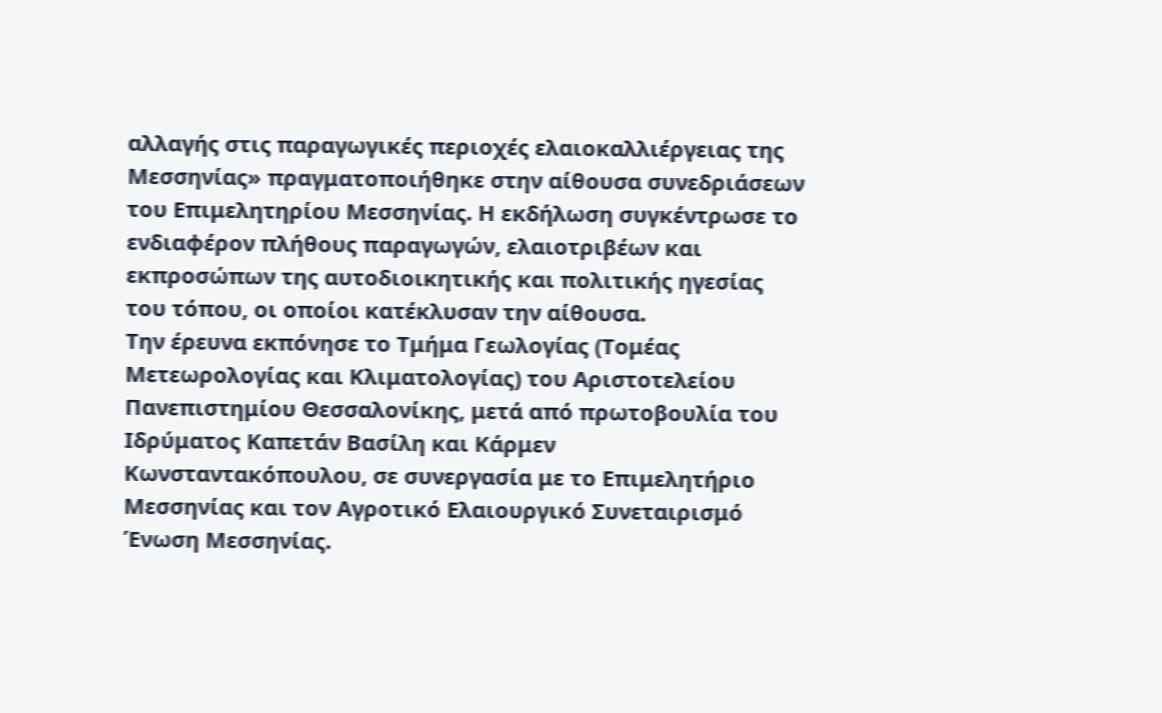αλλαγής στις παραγωγικές περιοχές ελαιοκαλλιέργειας της Μεσσηνίας» πραγματοποιήθηκε στην αίθουσα συνεδριάσεων του Επιμελητηρίου Μεσσηνίας. Η εκδήλωση συγκέντρωσε το ενδιαφέρον πλήθους παραγωγών, ελαιοτριβέων και εκπροσώπων της αυτοδιοικητικής και πολιτικής ηγεσίας του τόπου, οι οποίοι κατέκλυσαν την αίθουσα.
Την έρευνα εκπόνησε το Τμήμα Γεωλογίας (Τομέας Μετεωρολογίας και Κλιματολογίας) του Αριστοτελείου Πανεπιστημίου Θεσσαλονίκης, μετά από πρωτοβουλία του Ιδρύματος Καπετάν Βασίλη και Κάρμεν Κωνσταντακόπουλου, σε συνεργασία με το Επιμελητήριο Μεσσηνίας και τον Αγροτικό Ελαιουργικό Συνεταιρισμό Ένωση Μεσσηνίας.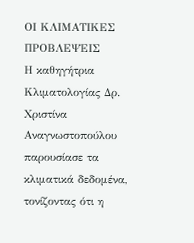ΟΙ ΚΛΙΜΑΤΙΚΕΣ ΠΡΟΒΛΕΨΕΙΣ
Η καθηγήτρια Κλιματολογίας Δρ. Χριστίνα Αναγνωστοπούλου παρουσίασε τα κλιματικά δεδομένα, τονίζοντας ότι η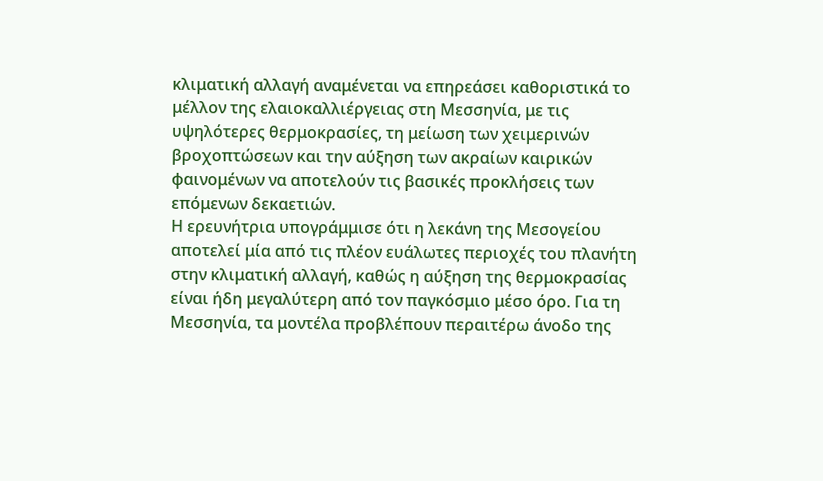κλιματική αλλαγή αναμένεται να επηρεάσει καθοριστικά το μέλλον της ελαιοκαλλιέργειας στη Μεσσηνία, με τις υψηλότερες θερμοκρασίες, τη μείωση των χειμερινών βροχοπτώσεων και την αύξηση των ακραίων καιρικών φαινομένων να αποτελούν τις βασικές προκλήσεις των επόμενων δεκαετιών.
Η ερευνήτρια υπογράμμισε ότι η λεκάνη της Μεσογείου αποτελεί μία από τις πλέον ευάλωτες περιοχές του πλανήτη στην κλιματική αλλαγή, καθώς η αύξηση της θερμοκρασίας είναι ήδη μεγαλύτερη από τον παγκόσμιο μέσο όρο. Για τη Μεσσηνία, τα μοντέλα προβλέπουν περαιτέρω άνοδο της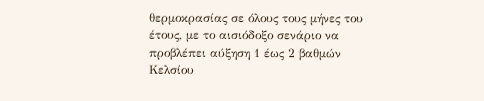θερμοκρασίας σε όλους τους μήνες του έτους, με το αισιόδοξο σενάριο να προβλέπει αύξηση 1 έως 2 βαθμών Κελσίου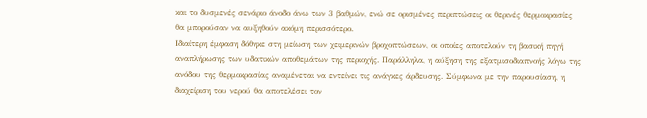και το δυσμενές σενάριο άνοδο άνω των 3 βαθμών, ενώ σε ορισμένες περιπτώσεις οι θερινές θερμοκρασίες θα μπορούσαν να αυξηθούν ακόμη περισσότερο.
Ιδιαίτερη έμφαση δόθηκε στη μείωση των χειμερινών βροχοπτώσεων, οι οποίες αποτελούν τη βασική πηγή αναπλήρωσης των υδατικών αποθεμάτων της περιοχής. Παράλληλα, η αύξηση της εξατμισοδιαπνοής λόγω της ανόδου της θερμοκρασίας αναμένεται να εντείνει τις ανάγκες άρδευσης. Σύμφωνα με την παρουσίαση, η διαχείριση του νερού θα αποτελέσει τον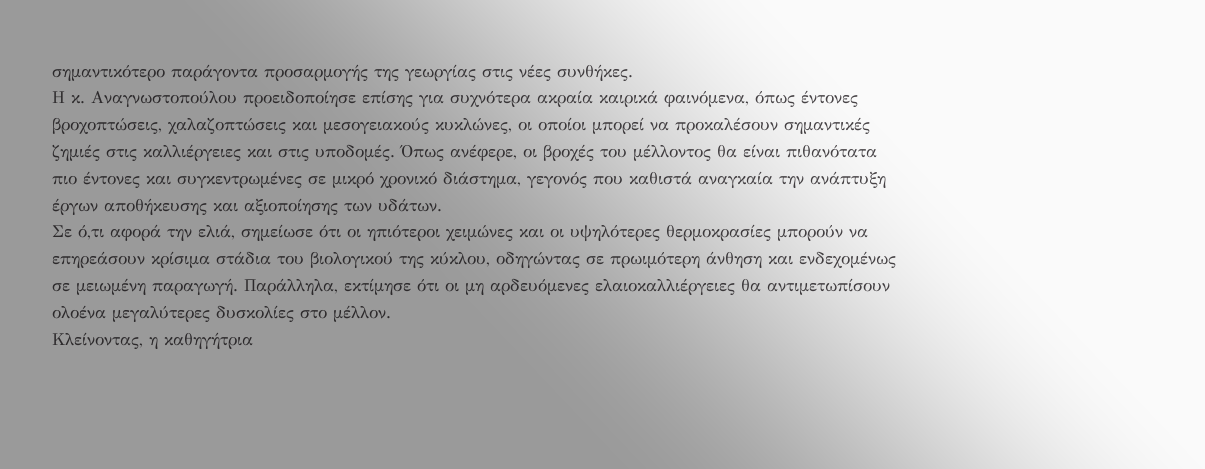σημαντικότερο παράγοντα προσαρμογής της γεωργίας στις νέες συνθήκες.
Η κ. Αναγνωστοπούλου προειδοποίησε επίσης για συχνότερα ακραία καιρικά φαινόμενα, όπως έντονες βροχοπτώσεις, χαλαζοπτώσεις και μεσογειακούς κυκλώνες, οι οποίοι μπορεί να προκαλέσουν σημαντικές ζημιές στις καλλιέργειες και στις υποδομές. Όπως ανέφερε, οι βροχές του μέλλοντος θα είναι πιθανότατα πιο έντονες και συγκεντρωμένες σε μικρό χρονικό διάστημα, γεγονός που καθιστά αναγκαία την ανάπτυξη έργων αποθήκευσης και αξιοποίησης των υδάτων.
Σε ό,τι αφορά την ελιά, σημείωσε ότι οι ηπιότεροι χειμώνες και οι υψηλότερες θερμοκρασίες μπορούν να επηρεάσουν κρίσιμα στάδια του βιολογικού της κύκλου, οδηγώντας σε πρωιμότερη άνθηση και ενδεχομένως σε μειωμένη παραγωγή. Παράλληλα, εκτίμησε ότι οι μη αρδευόμενες ελαιοκαλλιέργειες θα αντιμετωπίσουν ολοένα μεγαλύτερες δυσκολίες στο μέλλον.
Κλείνοντας, η καθηγήτρια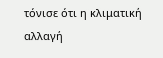τόνισε ότι η κλιματική αλλαγή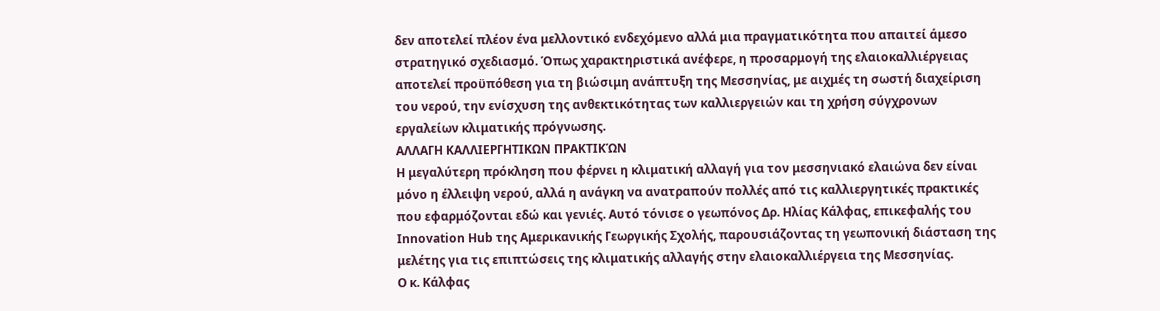δεν αποτελεί πλέον ένα μελλοντικό ενδεχόμενο αλλά μια πραγματικότητα που απαιτεί άμεσο στρατηγικό σχεδιασμό. Όπως χαρακτηριστικά ανέφερε, η προσαρμογή της ελαιοκαλλιέργειας αποτελεί προϋπόθεση για τη βιώσιμη ανάπτυξη της Μεσσηνίας, με αιχμές τη σωστή διαχείριση του νερού, την ενίσχυση της ανθεκτικότητας των καλλιεργειών και τη χρήση σύγχρονων εργαλείων κλιματικής πρόγνωσης.
ΑΛΛΑΓΗ ΚΑΛΛΙΕΡΓΗΤΙΚΩΝ ΠΡΑΚΤΙΚΏΝ
Η μεγαλύτερη πρόκληση που φέρνει η κλιματική αλλαγή για τον μεσσηνιακό ελαιώνα δεν είναι μόνο η έλλειψη νερού, αλλά η ανάγκη να ανατραπούν πολλές από τις καλλιεργητικές πρακτικές που εφαρμόζονται εδώ και γενιές. Αυτό τόνισε ο γεωπόνος Δρ. Ηλίας Κάλφας, επικεφαλής του Innovation Hub της Αμερικανικής Γεωργικής Σχολής, παρουσιάζοντας τη γεωπονική διάσταση της μελέτης για τις επιπτώσεις της κλιματικής αλλαγής στην ελαιοκαλλιέργεια της Μεσσηνίας.
Ο κ. Κάλφας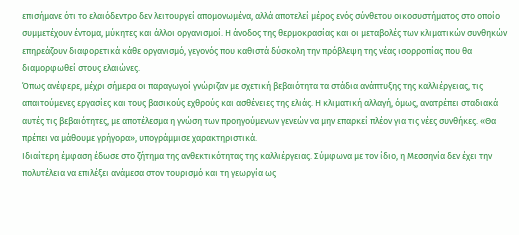επισήμανε ότι το ελαιόδεντρο δεν λειτουργεί απομονωμένα, αλλά αποτελεί μέρος ενός σύνθετου οικοσυστήματος στο οποίο συμμετέχουν έντομα, μύκητες και άλλοι οργανισμοί. Η άνοδος της θερμοκρασίας και οι μεταβολές των κλιματικών συνθηκών επηρεάζουν διαφορετικά κάθε οργανισμό, γεγονός που καθιστά δύσκολη την πρόβλεψη της νέας ισορροπίας που θα διαμορφωθεί στους ελαιώνες.
Όπως ανέφερε, μέχρι σήμερα οι παραγωγοί γνώριζαν με σχετική βεβαιότητα τα στάδια ανάπτυξης της καλλιέργειας, τις απαιτούμενες εργασίες και τους βασικούς εχθρούς και ασθένειες της ελιάς. Η κλιματική αλλαγή, όμως, ανατρέπει σταδιακά αυτές τις βεβαιότητες, με αποτέλεσμα η γνώση των προηγούμενων γενεών να μην επαρκεί πλέον για τις νέες συνθήκες. «Θα πρέπει να μάθουμε γρήγορα», υπογράμμισε χαρακτηριστικά.
Ιδιαίτερη έμφαση έδωσε στο ζήτημα της ανθεκτικότητας της καλλιέργειας. Σύμφωνα με τον ίδιο, η Μεσσηνία δεν έχει την πολυτέλεια να επιλέξει ανάμεσα στον τουρισμό και τη γεωργία ως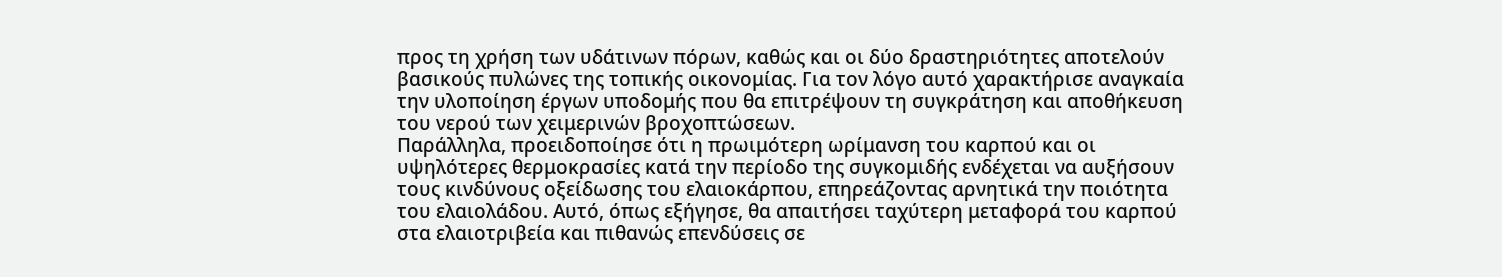προς τη χρήση των υδάτινων πόρων, καθώς και οι δύο δραστηριότητες αποτελούν βασικούς πυλώνες της τοπικής οικονομίας. Για τον λόγο αυτό χαρακτήρισε αναγκαία την υλοποίηση έργων υποδομής που θα επιτρέψουν τη συγκράτηση και αποθήκευση του νερού των χειμερινών βροχοπτώσεων.
Παράλληλα, προειδοποίησε ότι η πρωιμότερη ωρίμανση του καρπού και οι υψηλότερες θερμοκρασίες κατά την περίοδο της συγκομιδής ενδέχεται να αυξήσουν τους κινδύνους οξείδωσης του ελαιοκάρπου, επηρεάζοντας αρνητικά την ποιότητα του ελαιολάδου. Αυτό, όπως εξήγησε, θα απαιτήσει ταχύτερη μεταφορά του καρπού στα ελαιοτριβεία και πιθανώς επενδύσεις σε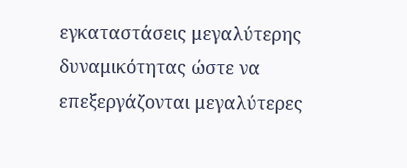εγκαταστάσεις μεγαλύτερης δυναμικότητας ώστε να επεξεργάζονται μεγαλύτερες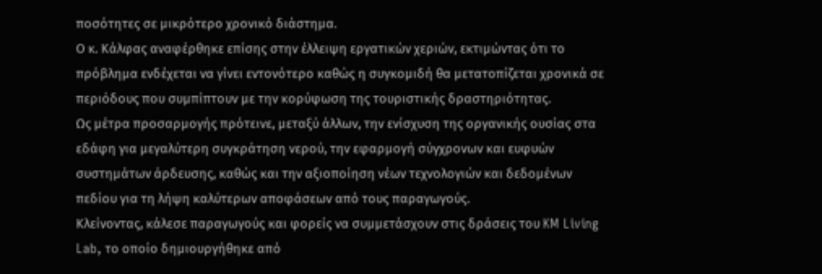ποσότητες σε μικρότερο χρονικό διάστημα.
Ο κ. Κάλφας αναφέρθηκε επίσης στην έλλειψη εργατικών χεριών, εκτιμώντας ότι το πρόβλημα ενδέχεται να γίνει εντονότερο καθώς η συγκομιδή θα μετατοπίζεται χρονικά σε περιόδους που συμπίπτουν με την κορύφωση της τουριστικής δραστηριότητας.
Ως μέτρα προσαρμογής πρότεινε, μεταξύ άλλων, την ενίσχυση της οργανικής ουσίας στα εδάφη για μεγαλύτερη συγκράτηση νερού, την εφαρμογή σύγχρονων και ευφυών συστημάτων άρδευσης, καθώς και την αξιοποίηση νέων τεχνολογιών και δεδομένων πεδίου για τη λήψη καλύτερων αποφάσεων από τους παραγωγούς.
Κλείνοντας, κάλεσε παραγωγούς και φορείς να συμμετάσχουν στις δράσεις του KM Living Lab, το οποίο δημιουργήθηκε από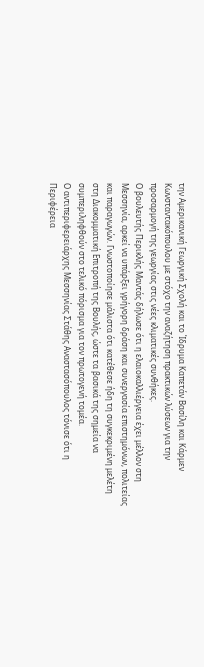την Αμερικανική Γεωργική Σχολή και το Ίδρυμα Καπετάν Βασίλη και Κάρμεν Κωνσταντακόπουλου με στόχο την αναζήτηση πρακτικών λύσεων για την προσαρμογή της γεωργίας στις νέες κλιματικές συνθήκες.
Ο βουλευτής Περικλής Μαντάς δήλωσε ότι η ελαιοκαλλιέργεια έχει μέλλον στη Μεσσηνία, αρκεί να υπάρξει γρήγορη δράση και συνεργασία επιστημόνων, πολιτείας και παραγωγών. Γνωστοποίησε μάλιστα ότι κατέθεσε ήδη τη συγκεκριμένη μελέτη στη Διακομματική Επιτροπή της Βουλής, ώστε τα βασικά της σημεία να συμπεριληφθούν στο τελικό πόρισμα για τον πρωτογενή τομέα.
Ο αντιπεριφερειάρχης Μεσσηνίας Στάθης Αναστασόπουλος τόνισε ότι η Περιφέρεια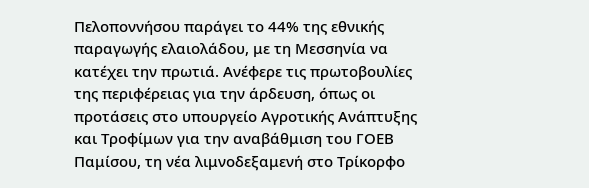Πελοποννήσου παράγει το 44% της εθνικής παραγωγής ελαιολάδου, με τη Μεσσηνία να κατέχει την πρωτιά. Ανέφερε τις πρωτοβουλίες της περιφέρειας για την άρδευση, όπως οι προτάσεις στο υπουργείο Αγροτικής Ανάπτυξης και Τροφίμων για την αναβάθμιση του ΓΟΕΒ Παμίσου, τη νέα λιμνοδεξαμενή στο Τρίκορφο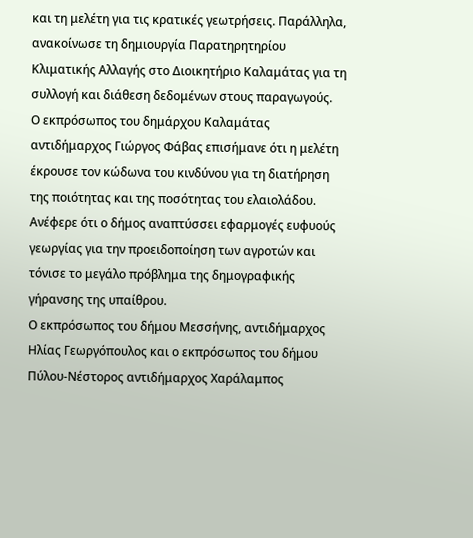και τη μελέτη για τις κρατικές γεωτρήσεις. Παράλληλα, ανακοίνωσε τη δημιουργία Παρατηρητηρίου Κλιματικής Αλλαγής στο Διοικητήριο Καλαμάτας για τη συλλογή και διάθεση δεδομένων στους παραγωγούς.
Ο εκπρόσωπος του δημάρχου Καλαμάτας αντιδήμαρχος Γιώργος Φάβας επισήμανε ότι η μελέτη έκρουσε τον κώδωνα του κινδύνου για τη διατήρηση της ποιότητας και της ποσότητας του ελαιολάδου. Ανέφερε ότι ο δήμος αναπτύσσει εφαρμογές ευφυούς γεωργίας για την προειδοποίηση των αγροτών και τόνισε το μεγάλο πρόβλημα της δημογραφικής γήρανσης της υπαίθρου.
Ο εκπρόσωπος του δήμου Μεσσήνης, αντιδήμαρχος Ηλίας Γεωργόπουλος και ο εκπρόσωπος του δήμου Πύλου-Νέστορος αντιδήμαρχος Χαράλαμπος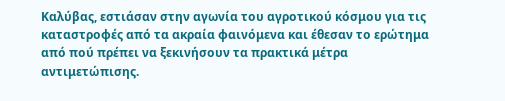Καλύβας, εστιάσαν στην αγωνία του αγροτικού κόσμου για τις καταστροφές από τα ακραία φαινόμενα και έθεσαν το ερώτημα από πού πρέπει να ξεκινήσουν τα πρακτικά μέτρα αντιμετώπισης.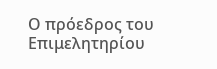Ο πρόεδρος του Επιμελητηρίου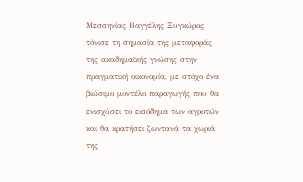Μεσσηνίας Βαγγέλης Ξυγκώρος τόνισε τη σημασία της μεταφοράς της ακαδημαϊκής γνώσης στην πραγματική οικονομία, με στόχο ένα βιώσιμο μοντέλο παραγωγής που θα ενισχύσει το εισόδημα των αγροτών και θα κρατήσει ζωντανά τα χωριά της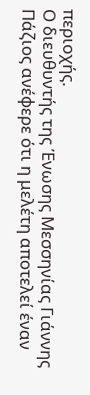περιοχής.
Ο διευθυντής της Ένωσης Μεσσηνίας Γιάννης Πάζιος ανέφερε ότι η μελέτη αποτελεί έναν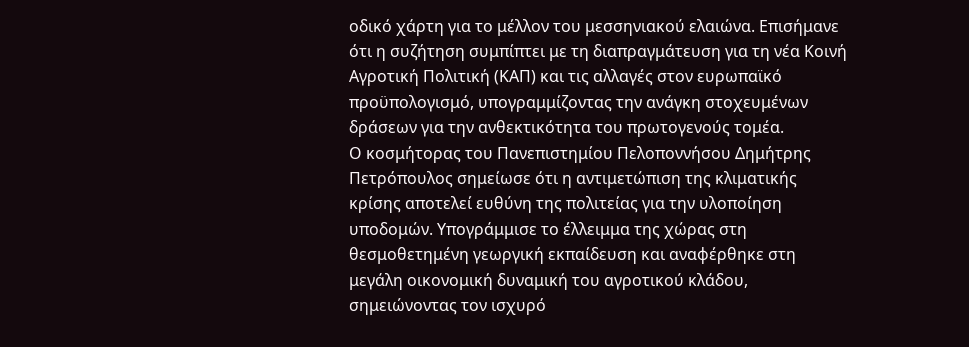οδικό χάρτη για το μέλλον του μεσσηνιακού ελαιώνα. Επισήμανε ότι η συζήτηση συμπίπτει με τη διαπραγμάτευση για τη νέα Κοινή Αγροτική Πολιτική (ΚΑΠ) και τις αλλαγές στον ευρωπαϊκό προϋπολογισμό, υπογραμμίζοντας την ανάγκη στοχευμένων δράσεων για την ανθεκτικότητα του πρωτογενούς τομέα.
Ο κοσμήτορας του Πανεπιστημίου Πελοποννήσου Δημήτρης Πετρόπουλος σημείωσε ότι η αντιμετώπιση της κλιματικής κρίσης αποτελεί ευθύνη της πολιτείας για την υλοποίηση υποδομών. Υπογράμμισε το έλλειμμα της χώρας στη θεσμοθετημένη γεωργική εκπαίδευση και αναφέρθηκε στη μεγάλη οικονομική δυναμική του αγροτικού κλάδου, σημειώνοντας τον ισχυρό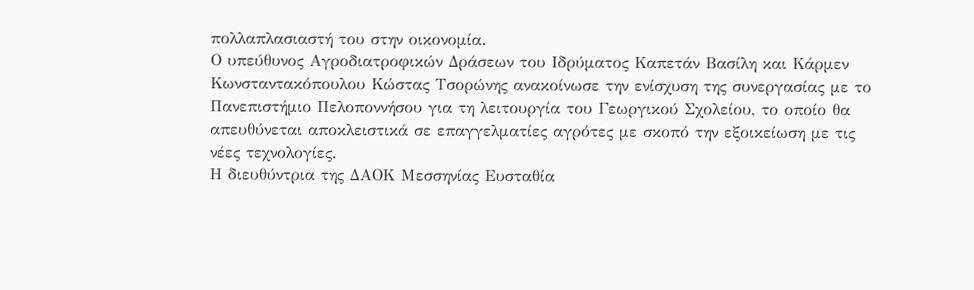πολλαπλασιαστή του στην οικονομία.
Ο υπεύθυνος Αγροδιατροφικών Δράσεων του Ιδρύματος Καπετάν Βασίλη και Κάρμεν Κωνσταντακόπουλου Κώστας Τσορώνης ανακοίνωσε την ενίσχυση της συνεργασίας με το Πανεπιστήμιο Πελοποννήσου για τη λειτουργία του Γεωργικού Σχολείου, το οποίο θα απευθύνεται αποκλειστικά σε επαγγελματίες αγρότες με σκοπό την εξοικείωση με τις νέες τεχνολογίες.
Η διευθύντρια της ΔΑΟΚ Μεσσηνίας Ευσταθία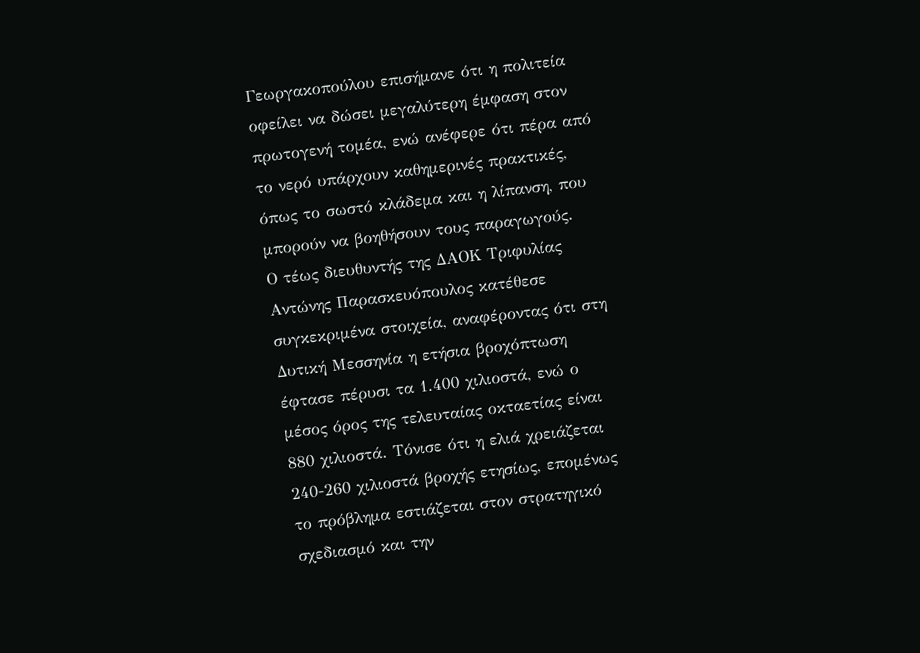Γεωργακοπούλου επισήμανε ότι η πολιτεία οφείλει να δώσει μεγαλύτερη έμφαση στον πρωτογενή τομέα, ενώ ανέφερε ότι πέρα από το νερό υπάρχουν καθημερινές πρακτικές, όπως το σωστό κλάδεμα και η λίπανση, που μπορούν να βοηθήσουν τους παραγωγούς.
Ο τέως διευθυντής της ΔΑΟΚ Τριφυλίας Αντώνης Παρασκευόπουλος κατέθεσε συγκεκριμένα στοιχεία, αναφέροντας ότι στη Δυτική Μεσσηνία η ετήσια βροχόπτωση έφτασε πέρυσι τα 1.400 χιλιοστά, ενώ ο μέσος όρος της τελευταίας οκταετίας είναι 880 χιλιοστά. Τόνισε ότι η ελιά χρειάζεται 240-260 χιλιοστά βροχής ετησίως, επομένως το πρόβλημα εστιάζεται στον στρατηγικό σχεδιασμό και την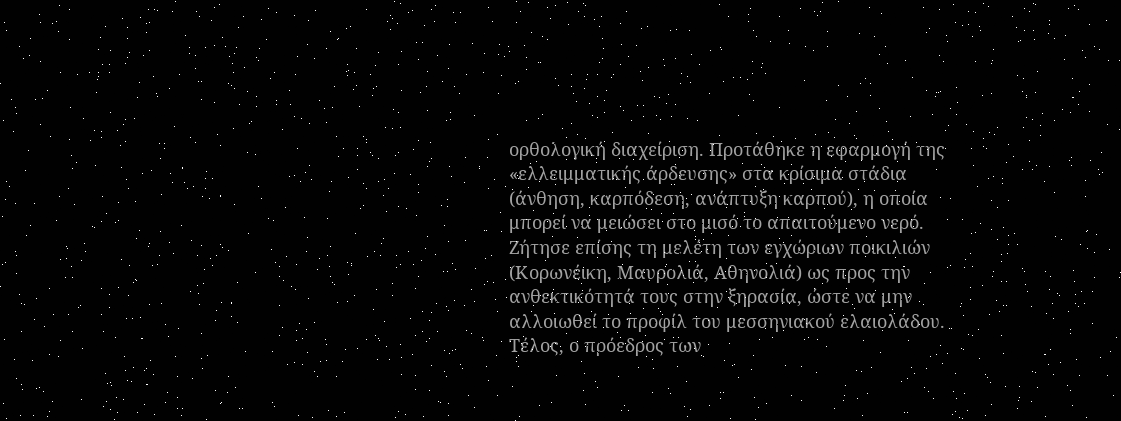ορθολογική διαχείριση. Προτάθηκε η εφαρμογή της «ελλειμματικής άρδευσης» στα κρίσιμα στάδια (άνθηση, καρπόδεση, ανάπτυξη καρπού), η οποία μπορεί να μειώσει στο μισό το απαιτούμενο νερό. Ζήτησε επίσης τη μελέτη των εγχώριων ποικιλιών (Κορωνέικη, Μαυρολιά, Αθηνολιά) ως προς την ανθεκτικότητά τους στην ξηρασία, ώστε να μην αλλοιωθεί το προφίλ του μεσσηνιακού ελαιολάδου.
Τέλος, ο πρόεδρος των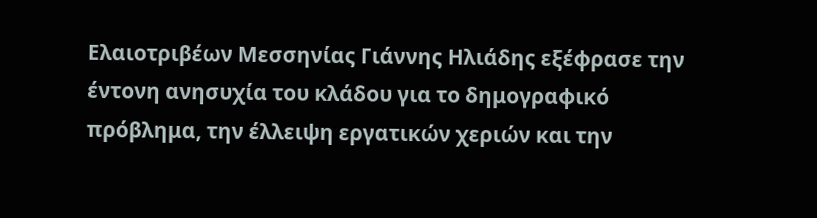Ελαιοτριβέων Μεσσηνίας Γιάννης Ηλιάδης εξέφρασε την έντονη ανησυχία του κλάδου για το δημογραφικό πρόβλημα, την έλλειψη εργατικών χεριών και την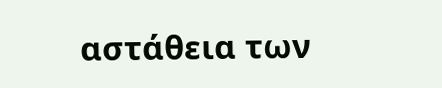αστάθεια των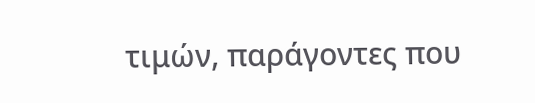τιμών, παράγοντες που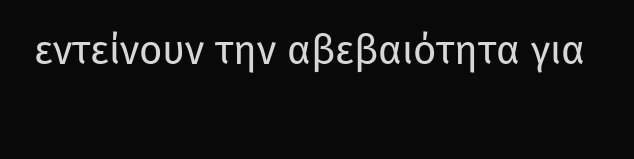εντείνουν την αβεβαιότητα για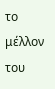το μέλλον του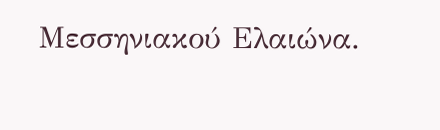Μεσσηνιακού Ελαιώνα.